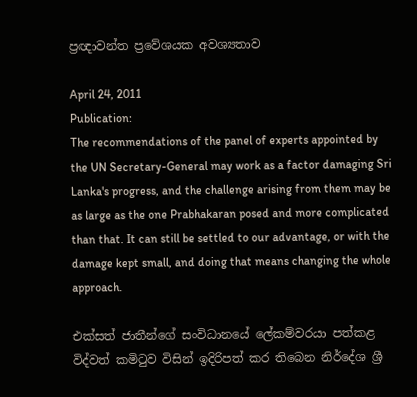ප්‍රඥාවන්ත ප්‍රවේශයක අවශ්‍යතාව

April 24, 2011
Publication:
The recommendations of the panel of experts appointed by the UN Secretary-General may work as a factor damaging Sri Lanka's progress, and the challenge arising from them may be as large as the one Prabhakaran posed and more complicated than that. It can still be settled to our advantage, or with the damage kept small, and doing that means changing the whole approach.

එක්සත් ජාතීන්ගේ සංවිධානයේ ලේකම්වරයා පත්කළ විද්වත් කමිටුව විසින් ඉදිරිපත් කර තිබෙන නිර්දේශ ශ්‍රී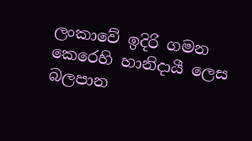ලංකාවේ ඉදිරි ගමන කෙරෙහි හානිදායී ලෙස බලපාන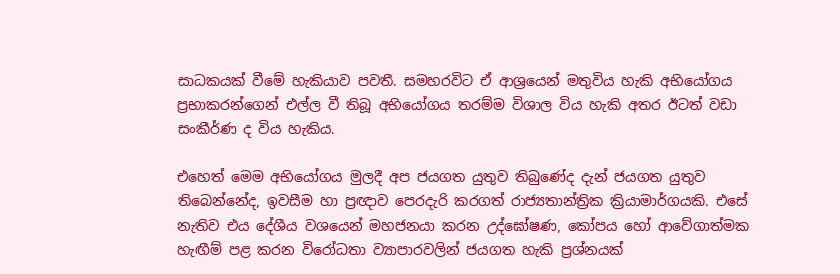සාධකයක් වීමේ හැකියාව පවතී. සමහරවිට ඒ ආශ්‍රයෙන් මතුවිය හැකි අභියෝගය ප්‍රභාකරන්ගෙන් එල්ල වී තිබූ අභියෝගය තරම්ම විශාල විය හැකි අතර ඊටත් වඩා සංකීර්ණ ද විය හැකිය.

එහෙත් මෙම අභියෝගය මුලදී අප ජයගත යුතුව තිබුණේද දැන් ජයගත යුතුව තිබෙන්නේද, ඉවසීම හා ප්‍රඥාව පෙරදැරි කරගත් රාජ්‍යතාන්ත්‍රික ක්‍රියාමාර්ගයකි. එසේ නැතිව එය දේශීය වශයෙන් මහජනයා කරන උද්ඝෝෂණ, කෝපය හෝ ආවේගාත්මක හැඟීම් පළ කරන විරෝධතා ව්‍යාපාරවලින් ජයගත හැකි ප්‍රශ්නයක්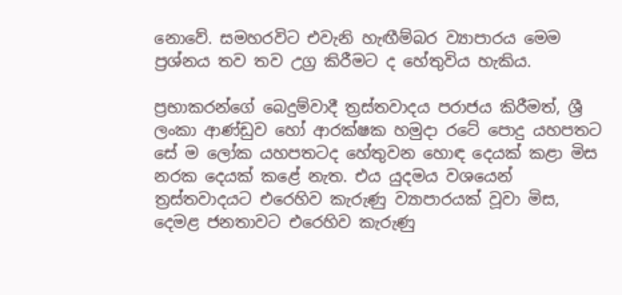නොවේ. සමහරවිට එවැනි හැඟීම්බර ව්‍යාපාරය මෙම ප්‍රශ්නය තව තව උග්‍ර කිරීමට ද හේතුවිය හැකිය.

ප්‍රභාකරන්ගේ බෙදුම්වාදී ත්‍රස්තවාදය පරාජය කිරීමත්, ශ්‍රී ලංකා ආණ්ඩුව හෝ ආරක්ෂක හමුදා රටේ පොදු යහපතට සේ ම ලෝක යහපතටද හේතුවන හොඳ දෙයක් කළා මිස නරක දෙයක් කළේ නැත. එය යුදමය වශයෙන් ත්‍රස්තවාදයට එරෙහිව කැරුණු ව්‍යාපාරයක් වූවා මිස, දෙමළ ජනතාවට එරෙහිව කැරුණු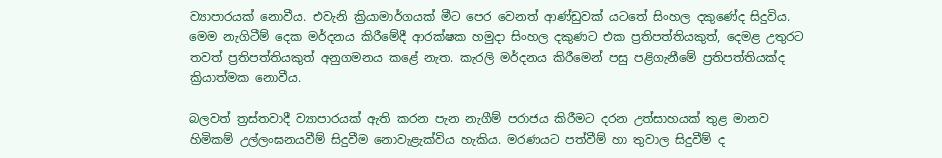ව්‍යාපාරයක් නොවීය. එවැනි ක්‍රියාමාර්ගයක් මීට පෙර වෙනත් ආණ්ඩුවක් යටතේ සිංහල දකුණේද සිදුවිය. මෙම නැගිටීම් දෙක මර්දනය කිරීමේදී ආරක්ෂක හමුදා සිංහල දකුණට එක ප්‍රතිපත්තියකුත්, දෙමළ උතුරට තවත් ප්‍රතිපත්තියකුත් අනුගමනය කළේ නැත. කැරලි මර්දනය කිරීමෙන් පසු පළිගැනීමේ ප්‍රතිපත්තියක්ද ක්‍රියාත්මක නොවීය.

බලවත් ත්‍රස්තවාදී ව්‍යාපාරයක් ඇති කරන පැන නැගීම් පරාජය කිරීමට දරන උත්සාහයක් තුළ මානව හිමිකම් උල්ලංඝනයවීම් සිදුවීම නොවැළැක්විය හැකිය. මරණයට පත්වීම් හා තුවාල සිදුවීම් ද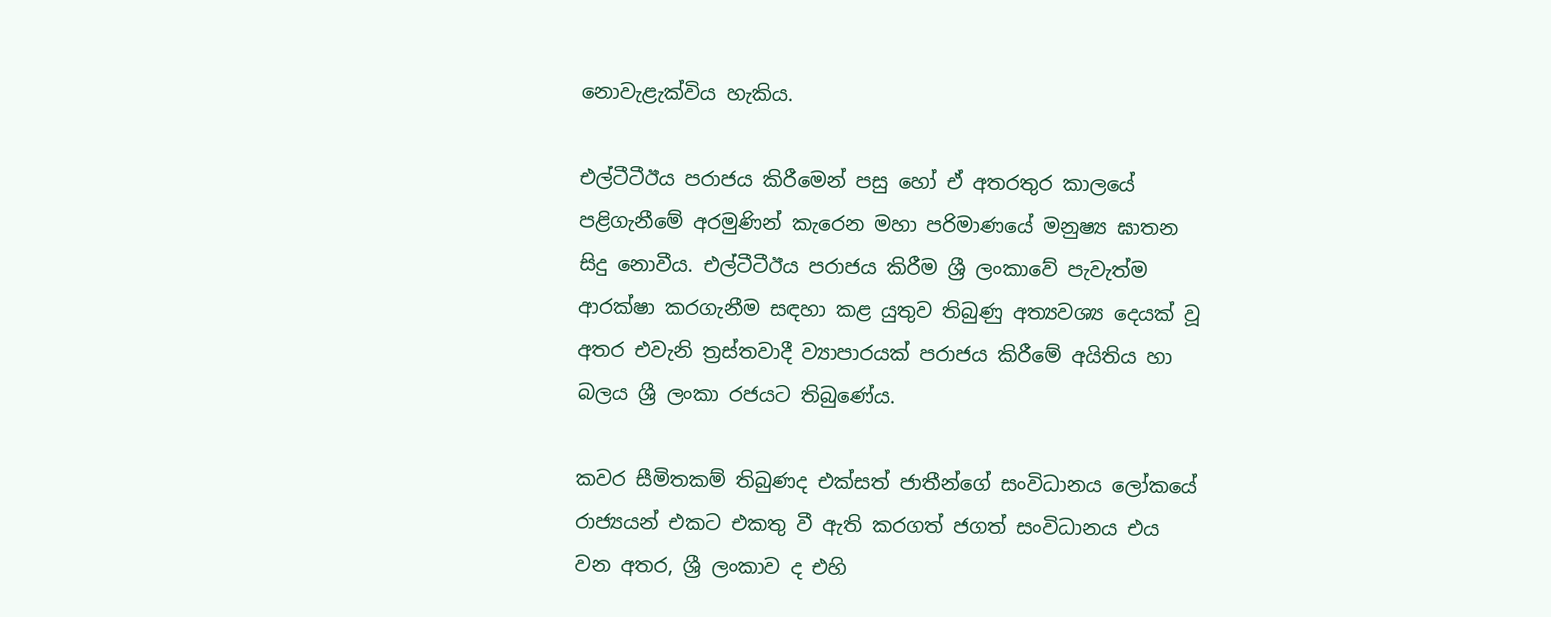නොවැළැක්විය හැකිය.

එල්ටීටීඊය පරාජය කිරීමෙන් පසු හෝ ඒ අතරතුර කාලයේ පළිගැනීමේ අරමුණින් කැරෙන මහා පරිමාණයේ මනුෂ්‍ය ඝාතන සිදු නොවීය. එල්ටීටීඊය පරාජය කිරීම ශ්‍රී ලංකාවේ පැවැත්ම ආරක්ෂා කරගැනීම සඳහා කළ යුතුව තිබුණු අත්‍යවශ්‍ය දෙයක් වූ අතර එවැනි ත්‍රස්තවාදී ව්‍යාපාරයක් පරාජය කිරීමේ අයිතිය හා බලය ශ්‍රී ලංකා රජයට තිබුණේය.

කවර සීමිතකම් තිබුණද එක්සත් ජාතීන්ගේ සංවිධානය ලෝකයේ රාජ්‍යයන් එකට එකතු වී ඇති කරගත් ජගත් සංවිධානය එය වන අතර, ශ්‍රී ලංකාව ද එහි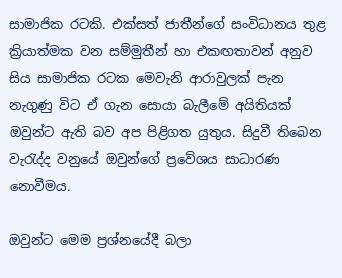සාමාජික රටකි. එක්සත් ජාතීන්ගේ සංවිධානය තුළ ක්‍රියාත්මක වන සම්මුතීන් හා එකඟතාවන් අනුව සිය සාමාජික රටක මෙවැනි ආරාවුලක් පැන නැගුණු විට ඒ ගැන සොයා බැලීමේ අයිතියක් ඔවුන්ට ඇති බව අප පිළිගත යුතුය. සිදුවී තිබෙන වැරැද්ද වනුයේ ඔවුන්ගේ ප්‍රවේශය සාධාරණ නොවීමය.

ඔවුන්ට මෙම ප්‍රශ්නයේදී බලා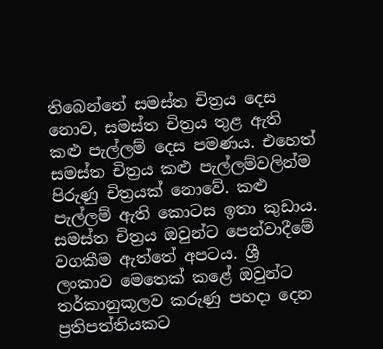තිබෙන්නේ සමස්ත චිත්‍රය දෙස නොව, සමස්ත චිත්‍රය තුළ ඇති කළු පැල්ලම් දෙස පමණය. එහෙත් සමස්ත චිත්‍රය කළු පැල්ලම්වලින්ම පිරුණු චිත්‍රයක් නොවේ. කළු පැල්ලම් ඇති කොටස ඉතා කුඩාය. සමස්ත චිත්‍රය ඔවුන්ට පෙන්වාදීමේ වගකීම ඇත්තේ අපටය. ශ්‍රී ලංකාව මෙතෙක් කළේ ඔවුන්ට තර්කානුකූලව කරුණු පහදා දෙන ප්‍රතිපත්තියකට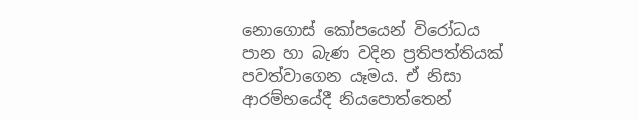නොගොස් කෝපයෙන් විරෝධය පාන හා බැණ වදින ප්‍රතිපත්තියක් පවත්වාගෙන යෑමය. ඒ නිසා ආරම්භයේදී නියපොත්තෙන්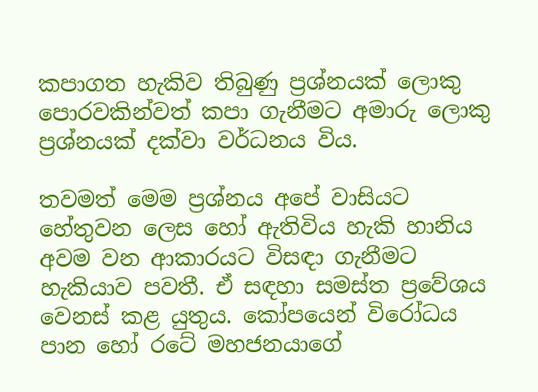කපාගත හැකිව තිබුණු ප්‍රශ්නයක් ලොකු පොරවකින්වත් කපා ගැනීමට අමාරු ලොකු ප්‍රශ්නයක් දක්වා වර්ධනය විය.

තවමත් මෙම ප්‍රශ්නය අපේ වාසියට හේතුවන ලෙස හෝ ඇතිවිය හැකි හානිය අවම වන ආකාරයට විසඳා ගැනීමට හැකියාව පවතී. ඒ සඳහා සමස්ත ප්‍රවේශය වෙනස් කළ යුතුය. කෝපයෙන් විරෝධය පාන හෝ රටේ මහජනයාගේ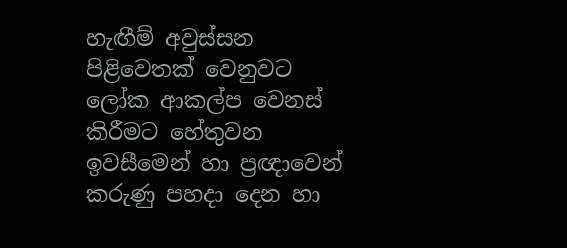හැඟීම් අවුස්සන පිළිවෙතක් වෙනුවට ලෝක ආකල්ප වෙනස් කිරීමට හේතුවන ඉවසීමෙන් හා ප්‍රඥාවෙන් කරුණු පහදා දෙන හා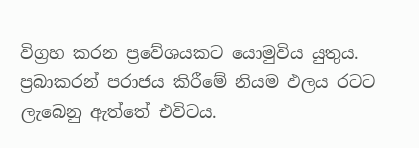විග්‍රහ කරන ප්‍රවේශයකට යොමුවිය යුතුය. ප්‍රබාකරන් පරාජය කිරීමේ නියම ඵලය රටට ලැබෙනු ඇත්තේ එවිටය.